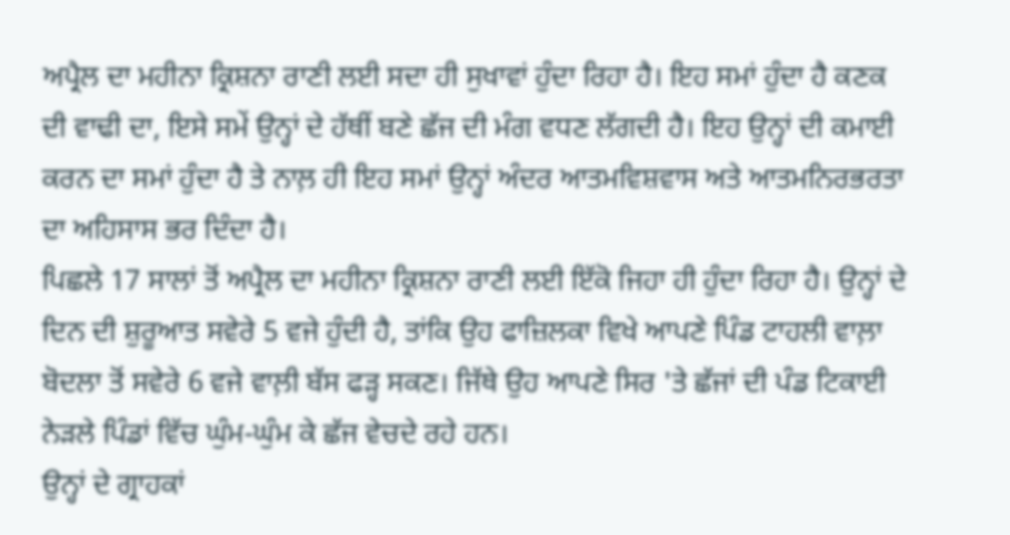ਅਪ੍ਰੈਲ ਦਾ ਮਹੀਨਾ ਕ੍ਰਿਸ਼ਨਾ ਰਾਣੀ ਲਈ ਸਦਾ ਹੀ ਸੁਖਾਵਾਂ ਹੁੰਦਾ ਰਿਹਾ ਹੈ। ਇਹ ਸਮਾਂ ਹੁੰਦਾ ਹੈ ਕਣਕ ਦੀ ਵਾਢੀ ਦਾ, ਇਸੇ ਸਮੇਂ ਉਨ੍ਹਾਂ ਦੇ ਹੱਥੀਂ ਬਣੇ ਛੱਜ ਦੀ ਮੰਗ ਵਧਣ ਲੱਗਦੀ ਹੈ। ਇਹ ਉਨ੍ਹਾਂ ਦੀ ਕਮਾਈ ਕਰਨ ਦਾ ਸਮਾਂ ਹੁੰਦਾ ਹੈ ਤੇ ਨਾਲ਼ ਹੀ ਇਹ ਸਮਾਂ ਉਨ੍ਹਾਂ ਅੰਦਰ ਆਤਮਵਿਸ਼ਵਾਸ ਅਤੇ ਆਤਮਨਿਰਭਰਤਾ ਦਾ ਅਹਿਸਾਸ ਭਰ ਦਿੰਦਾ ਹੈ।
ਪਿਛਲੇ 17 ਸਾਲਾਂ ਤੋਂ ਅਪ੍ਰੈਲ ਦਾ ਮਹੀਨਾ ਕ੍ਰਿਸ਼ਨਾ ਰਾਣੀ ਲਈ ਇੱਕੋ ਜਿਹਾ ਹੀ ਹੁੰਦਾ ਰਿਹਾ ਹੈ। ਉਨ੍ਹਾਂ ਦੇ ਦਿਨ ਦੀ ਸ਼ੁਰੂਆਤ ਸਵੇਰੇ 5 ਵਜੇ ਹੁੰਦੀ ਹੈ, ਤਾਂਕਿ ਉਹ ਫਾਜ਼ਿਲਕਾ ਵਿਖੇ ਆਪਣੇ ਪਿੰਡ ਟਾਹਲੀ ਵਾਲ਼ਾ ਬੋਦਲਾ ਤੋਂ ਸਵੇਰੇ 6 ਵਜੇ ਵਾਲ਼ੀ ਬੱਸ ਫੜ੍ਹ ਸਕਣ। ਜਿੱਥੇ ਉਹ ਆਪਣੇ ਸਿਰ 'ਤੇ ਛੱਜਾਂ ਦੀ ਪੰਡ ਟਿਕਾਈ ਨੇੜਲੇ ਪਿੰਡਾਂ ਵਿੱਚ ਘੁੰਮ-ਘੁੰਮ ਕੇ ਛੱਜ ਵੇਚਦੇ ਰਹੇ ਹਨ।
ਉਨ੍ਹਾਂ ਦੇ ਗ੍ਰਾਹਕਾਂ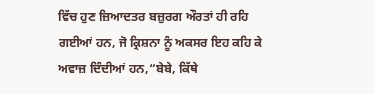ਵਿੱਚ ਹੁਣ ਜ਼ਿਆਦਤਰ ਬਜ਼ੁਰਗ ਔਰਤਾਂ ਹੀ ਰਹਿ ਗਈਆਂ ਹਨ, ਜੋ ਕ੍ਰਿਸ਼ਨਾ ਨੂੰ ਅਕਸਰ ਇਹ ਕਹਿ ਕੇ ਅਵਾਜ਼ ਦਿੰਦੀਆਂ ਹਨ,“ਬੇਬੇ, ਕਿੱਥੇ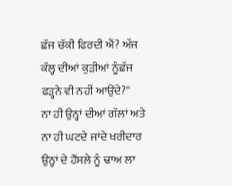ਛੱਜ ਚੱਕੀ ਫਿਰਦੀ ਐਂ? ਅੱਜ ਕੱਲ੍ਹ ਦੀਆਂ ਕੁੜੀਆਂ ਨੂੰਛੱਜ ਫੜ੍ਹਨੇ ਵੀ ਨਹੀਂ ਆਉਂਦੇ?''
ਨਾ ਹੀ ਉਨ੍ਹਾਂ ਦੀਆਂ ਗੱਲਾਂ ਅਤੇ ਨਾ ਹੀ ਘਟਦੇ ਜਾਂਦੇ ਖਰੀਦਾਰ ਉਨ੍ਹਾਂ ਦੇ ਹੌਂਸਲੇ ਨੂੰ ਢਾਅ ਲਾ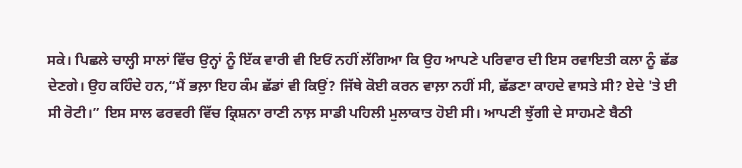ਸਕੇ। ਪਿਛਲੇ ਚਾਲ੍ਹੀ ਸਾਲਾਂ ਵਿੱਚ ਉਨ੍ਹਾਂ ਨੂੰ ਇੱਕ ਵਾਰੀ ਵੀ ਇਓਂ ਨਹੀਂ ਲੱਗਿਆ ਕਿ ਉਹ ਆਪਣੇ ਪਰਿਵਾਰ ਦੀ ਇਸ ਰਵਾਇਤੀ ਕਲਾ ਨੂੰ ਛੱਡ ਦੇਣਗੇ। ਉਹ ਕਹਿੰਦੇ ਹਨ,“ਮੈਂ ਭਲ਼ਾ ਇਹ ਕੰਮ ਛੱਡਾਂ ਵੀ ਕਿਉਂ? ਜਿੱਥੇ ਕੋਈ ਕਰਨ ਵਾਲ਼ਾ ਨਹੀਂ ਸੀ, ਛੱਡਣਾ ਕਾਹਦੇ ਵਾਸਤੇ ਸੀ? ਏਦੇ 'ਤੇ ਈ ਸੀ ਰੋਟੀ।” ਇਸ ਸਾਲ ਫਰਵਰੀ ਵਿੱਚ ਕ੍ਰਿਸ਼ਨਾ ਰਾਣੀ ਨਾਲ਼ ਸਾਡੀ ਪਹਿਲੀ ਮੁਲਾਕਾਤ ਹੋਈ ਸੀ। ਆਪਣੀ ਝੁੱਗੀ ਦੇ ਸਾਹਮਣੇ ਬੈਠੀ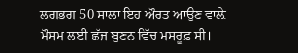ਲਗਭਗ 50 ਸਾਲਾ ਇਹ ਔਰਤ ਆਉਣ ਵਾਲ਼ੇ ਮੌਸਮ ਲਈ ਛੱਜ ਬੁਣਨ ਵਿੱਚ ਮਸਰੂਫ਼ ਸੀ।